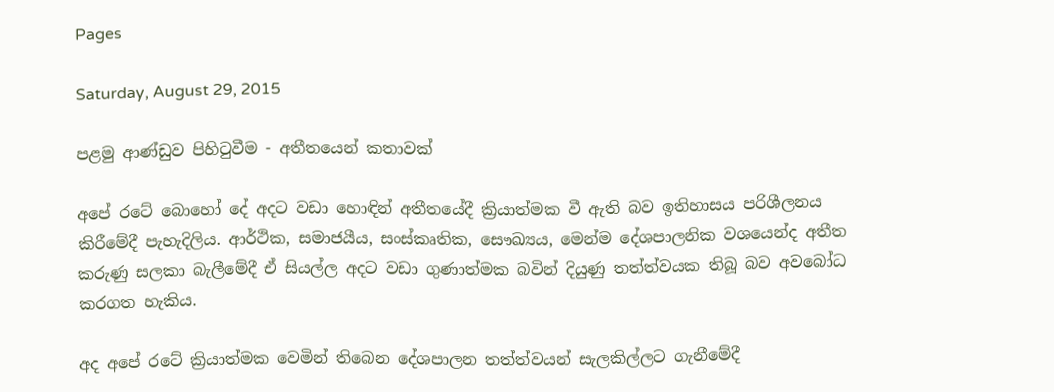Pages

Saturday, August 29, 2015

පළමු ආණ්ඩුව පිහිටුවීම - අතීතයෙන් කතාවක්‌

අපේ රටේ බොහෝ දේ අදට වඩා හොඳින් අතීතයේදී ක්‍රියාත්මක වී ඇති බව ඉතිහාසය පරිශීලනය කිරීමේදී පැහැදිලිය. ආර්ථික, සමාජයීය, සංස්‌කෘතික, සෞඛ්‍යය, මෙන්ම දේශපාලනික වශයෙන්ද අතීත කරුණු සලකා බැලීමේදී ඒ සියල්ල අදට වඩා ගුණාත්මක බවින් දියුණු තත්ත්වයක තිබූ බව අවබෝධ කරගත හැකිය.

අද අපේ රටේ ක්‍රියාත්මක වෙමින් තිබෙන දේශපාලන තත්ත්වයන් සැලකිල්ලට ගැනීමේදී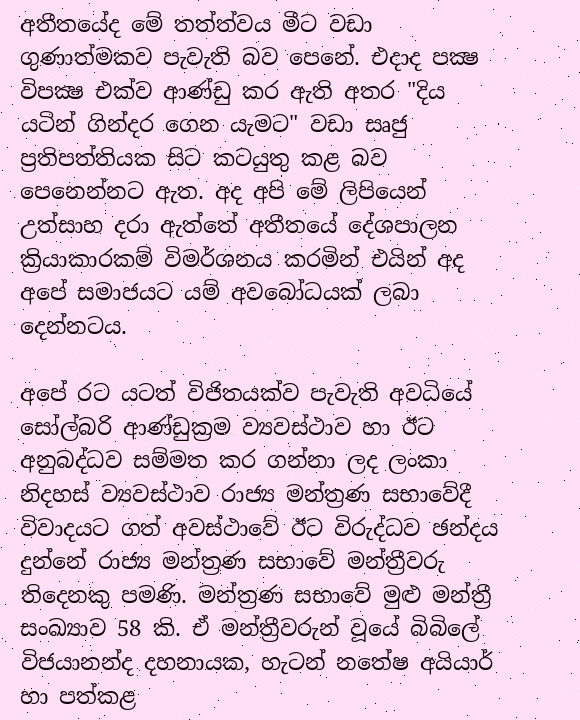අතීතයේද මේ තත්ත්වය මීට වඩා ගුණාත්මකව පැවැති බව පෙනේ. එදාද පක්‍ෂ විපක්‍ෂ එක්‌ව ආණ්‌ඩු කර ඇති අතර "දිය යටින් ගින්දර ගෙන යැමට" වඩා සෘජු ප්‍රතිපත්තියක සිට කටයුතු කළ බව පෙනෙන්නට ඇත. අද අපි මේ ලිපියෙන් උත්සාහ දරා ඇත්තේ අතීතයේ දේශපාලන ක්‍රියාකාරකම් විමර්ශනය කරමින් එයින් අද අපේ සමාජයට යම් අවබෝධයක්‌ ලබා දෙන්නටය.

අපේ රට යටත් විජිතයක්‌ව පැවැති අවධියේ සෝල්බරි ආණ්‌ඩුක්‍රම ව්‍යවස්‌ථාව හා ඊට අනුබද්ධව සම්මත කර ගන්නා ලද ලංකා නිදහස්‌ ව්‍යවස්‌ථාව රාජ්‍ය මන්ත්‍රණ සභාවේදී විවාදයට ගත් අවස්‌ථාවේ ඊට විරුද්ධව ඡන්දය දුන්නේ රාජ්‍ය මන්ත්‍රණ සභාවේ මන්ත්‍රීවරු තිදෙනකු පමණි. මන්ත්‍රණ සභාවේ මුළු මන්ත්‍රී සංඛ්‍යාව 58 කි. ඒ මන්ත්‍රීවරුන් වූයේ බිබිලේ විජයානන්ද දහනායක, හැටන් නතේෂ අයියාර් හා පත්කළ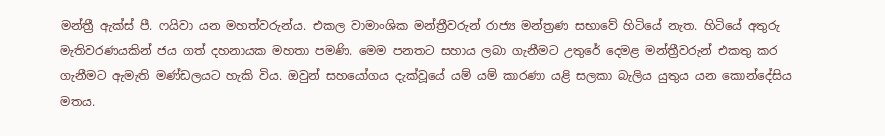මන්ත්‍රී ඇක්‌ස්‌ පී. ෆයිවා යන මහත්වරුන්ය. එකල වාමාංශික මන්ත්‍රීවරුන් රාජ්‍ය මන්ත්‍රණ සභාවේ හිටියේ නැත. හිටියේ අතුරු මැතිවරණයකින් ජය ගත් දහනායක මහතා පමණි. මෙම පනතට සහාය ලබා ගැනීමට උතුරේ දෙමළ මන්ත්‍රීවරුන් එකතු කර ගැනීමට ඇමැති මණ්‌ඩලයට හැකි විය. ඔවුන් සහයෝගය දැක්‌වූයේ යම් යම් කාරණා යළි සලකා බැලිය යුතුය යන කොන්දේසිය මතය.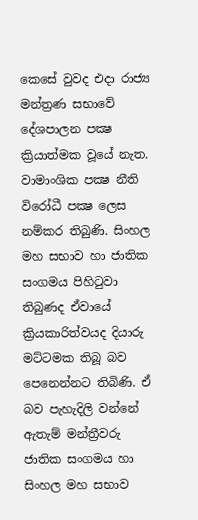කෙසේ වුවද එදා රාජ්‍ය මන්ත්‍රණ සභාවේ දේශපාලන පක්‍ෂ ක්‍රියාත්මක වූයේ නැත. වාමාංශික පක්‍ෂ නීති විරෝධී පක්‍ෂ ලෙස නම්කර තිබුණි. සිංහල මහ සභාව හා ජාතික සංගමය පිහිටුවා තිබුණද ඒවායේ ක්‍රියකාරිත්වයද දියාරු මට්‌ටමක තිබූ බව පෙනෙන්නට තිබිණි. ඒ බව පැහැදිලි වන්නේ ඇතැම් මන්ත්‍රීවරු ජාතික සංගමය හා සිංහල මහ සභාව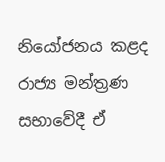නියෝජනය කළද රාජ්‍ය මන්ත්‍රණ සභාවේදී ඒ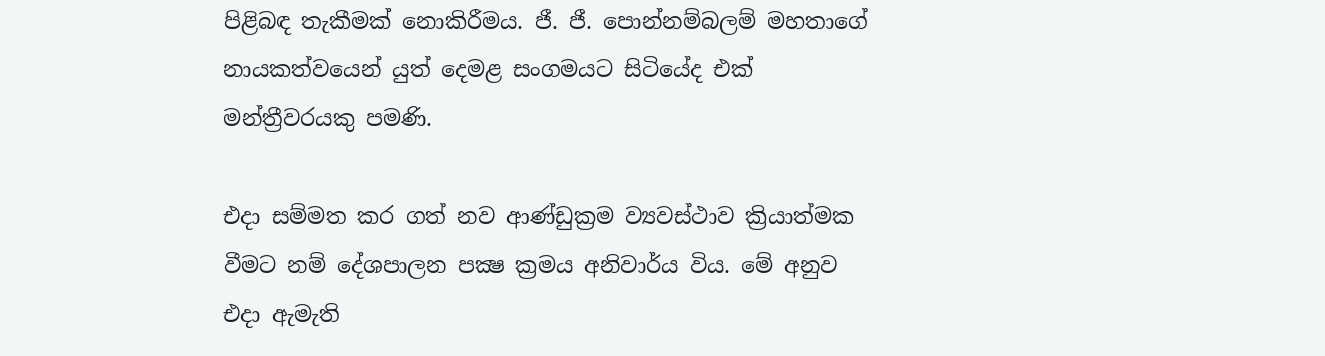පිළිබඳ තැකීමක්‌ නොකිරීමය. ජී. ජී. පොන්නම්බලම් මහතාගේ නායකත්වයෙන් යුත් දෙමළ සංගමයට සිටියේද එක්‌ මන්ත්‍රීවරයකු පමණි.

එදා සම්මත කර ගත් නව ආණ්‌ඩුක්‍රම ව්‍යවස්‌ථාව ක්‍රියාත්මක වීමට නම් දේශපාලන පක්‍ෂ ක්‍රමය අනිවාර්ය විය. මේ අනුව එදා ඇමැති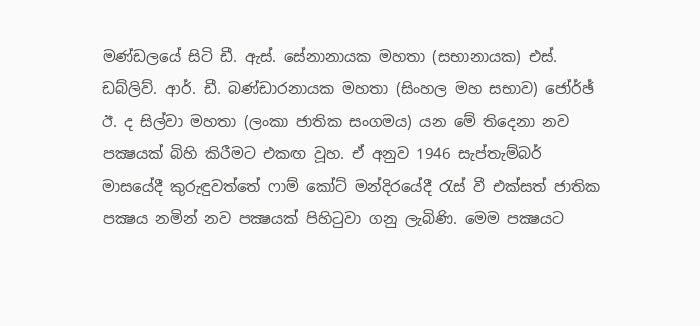මණ්‌ඩලයේ සිටි ඩී. ඇස්‌. සේනානායක මහතා (සභානායක) එස්‌. ඩබ්ලිව්. ආර්. ඩී. බණ්‌ඩාරනායක මහතා (සිංහල මහ සභාව) ජෝර්ඡ් ඊ. ද සිල්වා මහතා (ලංකා ජාතික සංගමය) යන මේ තිදෙනා නව පක්‍ෂයක්‌ බිහි කිරීමට එකඟ වූහ. ඒ අනුව 1946 සැප්තැම්බර් මාසයේදී කුරුඳුවත්තේ ෆාම් කෝට්‌ මන්දිරයේදී රැස්‌ වී එක්‌සත් ජාතික පක්‍ෂය නමින් නව පක්‍ෂයක්‌ පිහිටුවා ගනු ලැබිණි. මෙම පක්‍ෂයට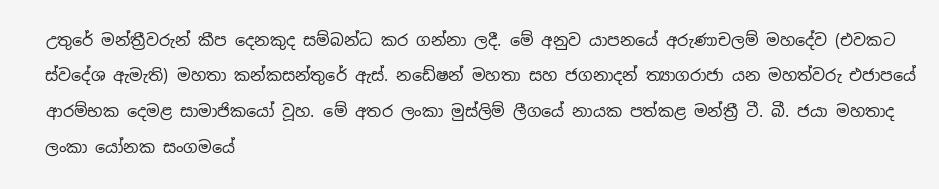උතුරේ මන්ත්‍රීවරුන් කීප දෙනකුද සම්බන්ධ කර ගන්නා ලදී. මේ අනුව යාපනයේ අරුණාචලම් මහදේව (එවකට ස්‌වදේශ ඇමැති) මහතා කන්කසන්තුරේ ඇස්‌. නඩේෂන් මහතා සහ ජගනාදන් ත්‍යාගරාජා යන මහත්වරු එජාපයේ ආරම්භක දෙමළ සාමාජිකයෝ වූහ. මේ අතර ලංකා මුස්‌ලිම් ලීගයේ නායක පත්කළ මන්ත්‍රී ටී. බී. ජයා මහතාද ලංකා යෝනක සංගමයේ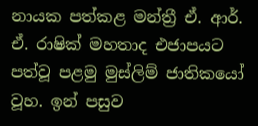නායක පත්කළ මන්ත්‍රී ඒ. ආර්. ඒ. රාෂික්‌ මහතාද එජාපයට පත්වූ පළමු මුස්‌ලිම් ජාතිකයෝ වූහ. ඉන් පසුව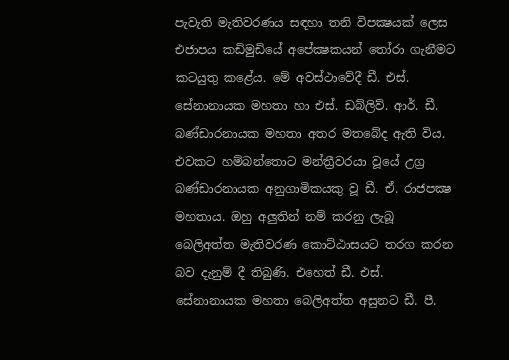පැවැති මැතිවරණය සඳහා තනි විපක්‍ෂයක්‌ ලෙස එජාපය කඩිමුඩියේ අපේක්‍ෂකයන් තෝරා ගැනීමට කටයුතු කළේය. මේ අවස්‌ථාවේදී ඩී. එස්‌. සේනානායක මහතා හා එස්‌. ඩබ්ලිව්. ආර්. ඩී. බණ්‌ඩාරනායක මහතා අතර මතබේද ඇති විය. එවකට හම්බන්තොට මන්ත්‍රීවරයා වූයේ උග්‍ර බණ්‌ඩාරනායක අනුගාමිකයකු වූ ඩී. ඒ. රාජපක්‍ෂ මහතාය. ඔහු අලුතින් නම් කරනු ලැබූ බෙලිඅත්ත මැතිවරණ කොට්‌ඨාසයට තරග කරන බව දැනුම් දී තිබුණි. එහෙත් ඩී. එස්‌. සේනානායක මහතා බෙලිඅත්ත අසුනට ඩී. පී.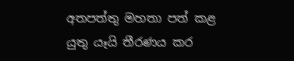අතපත්තු මහතා පත් කළ යුතු යෑයි තීරණය කර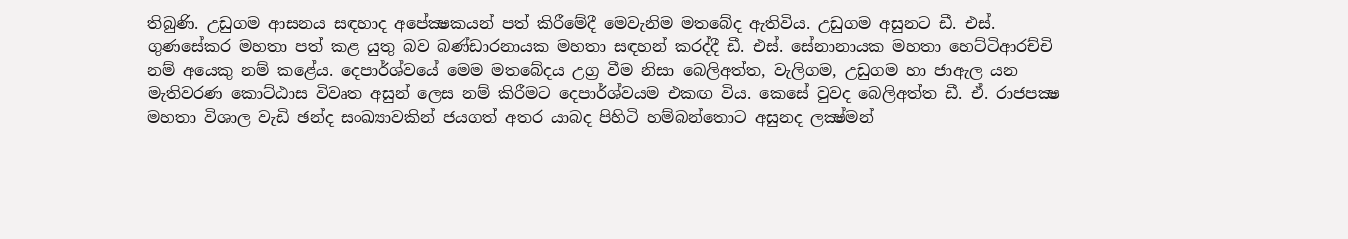තිබුණි. උඩුගම ආසනය සඳහාද අපේක්‍ෂකයන් පත් කිරීමේදී මෙවැනිම මතබේද ඇතිවිය. උඩුගම අසුනට ඩී. එස්‌. ගුණසේකර මහතා පත් කළ යුතු බව බණ්‌ඩාරනායක මහතා සඳහන් කරද්දී ඩී. එස්‌. සේනානායක මහතා හෙට්‌ටිආරච්චි නම් අයෙකු නම් කළේය. දෙපාර්ශ්වයේ මෙම මතබේදය උග්‍ර වීම නිසා බෙලිඅත්ත, වැලිගම, උඩුගම හා ජාඇල යන මැතිවරණ කොට්‌ඨාස විවෘත අසුන් ලෙස නම් කිරීමට දෙපාර්ශ්වයම එකඟ විය. කෙසේ වුවද බෙලිඅත්ත ඩී. ඒ. රාජපක්‍ෂ මහතා විශාල වැඩි ඡන්ද සංඛ්‍යාවකින් ජයගත් අතර යාබද පිහිටි හම්බන්තොට අසුනද ලක්‍ෂ්මන්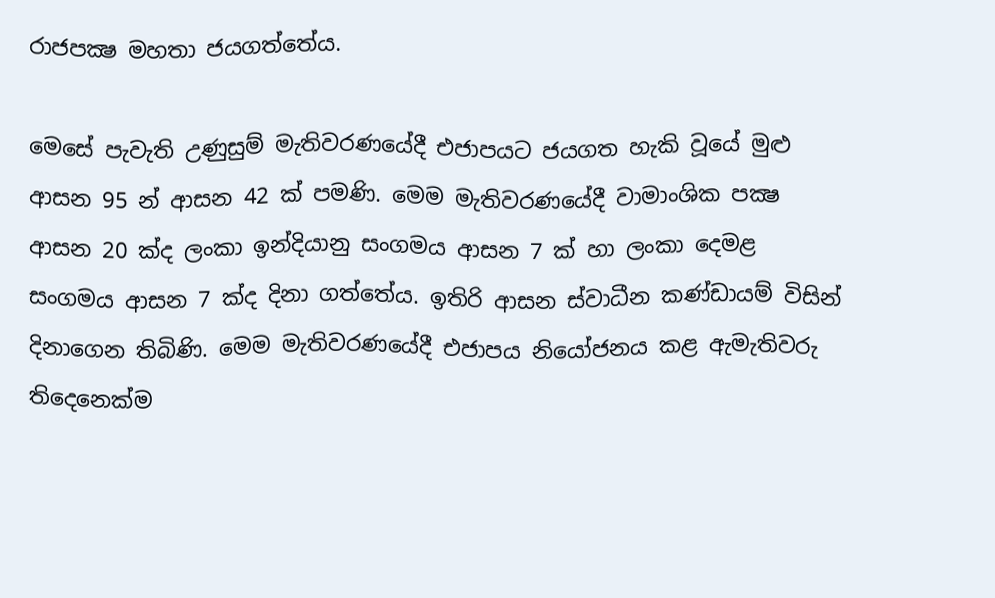රාජපක්‍ෂ මහතා ජයගත්තේය.

මෙසේ පැවැති උණුසුම් මැතිවරණයේදී එජාපයට ජයගත හැකි වූයේ මුළු ආසන 95 න් ආසන 42 ක්‌ පමණි. මෙම මැතිවරණයේදී වාමාංශික පක්‍ෂ ආසන 20 ක්‌ද ලංකා ඉන්දියානු සංගමය ආසන 7 ක්‌ හා ලංකා දෙමළ සංගමය ආසන 7 ක්‌ද දිනා ගත්තේය. ඉතිරි ආසන ස්‌වාධීන කණ්‌ඩායම් විසින් දිනාගෙන තිබිණි. මෙම මැතිවරණයේදී එජාපය නියෝජනය කළ ඇමැතිවරු තිදෙනෙක්‌ම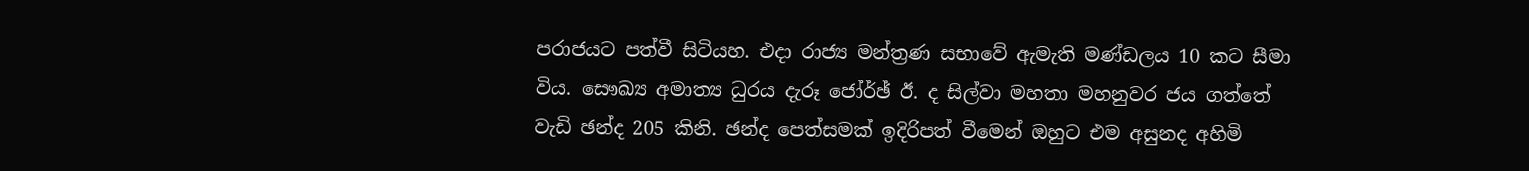පරාජයට පත්වී සිටියහ. එදා රාජ්‍ය මන්ත්‍රණ සභාවේ ඇමැති මණ්‌ඩලය 10 කට සීමා විය. සෞඛ්‍ය අමාත්‍ය ධුරය දැරූ ජෝර්ඡ් ඊ. ද සිල්වා මහතා මහනුවර ජය ගත්තේ වැඩි ඡන්ද 205 කිනි. ඡන්ද පෙත්සමක්‌ ඉදිරිපත් වීමෙන් ඔහුට එම අසුනද අහිමි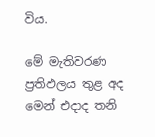විය.

මේ මැතිවරණ ප්‍රතිඵලය තුළ අද මෙන් එදාද තනි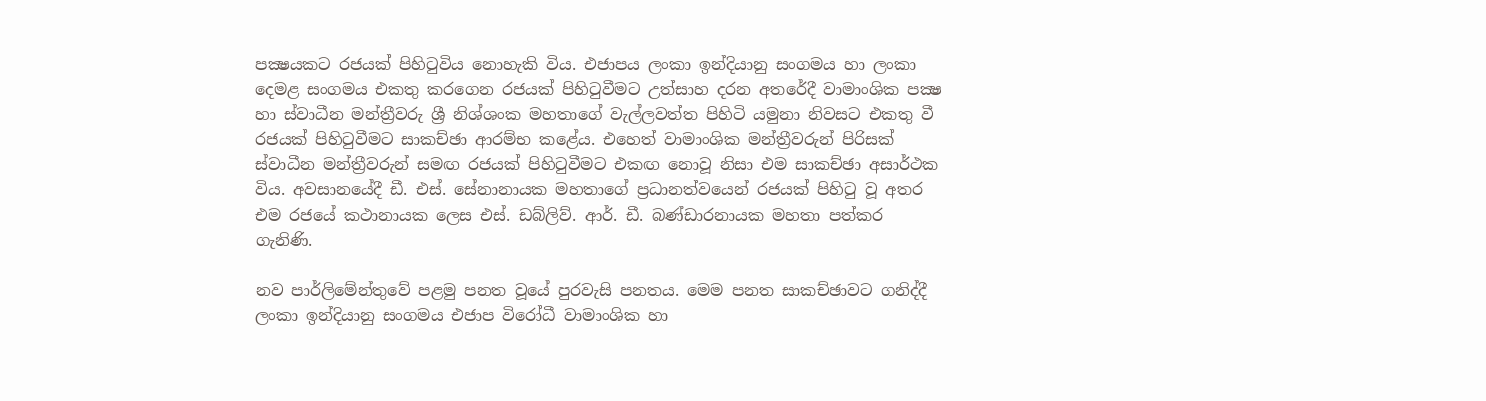පක්‍ෂයකට රජයක්‌ පිහිටුවිය නොහැකි විය. එජාපය ලංකා ඉන්දියානු සංගමය හා ලංකා දෙමළ සංගමය එකතු කරගෙන රජයක්‌ පිහිටුවීමට උත්සාහ දරන අතරේදී වාමාංශික පක්‍ෂ හා ස්‌වාධීන මන්ත්‍රීවරු ශ්‍රී නිශ්ශංක මහතාගේ වැල්ලවත්ත පිහිටි යමුනා නිවසට එකතු වී රජයක්‌ පිහිටුවීමට සාකච්ඡා ආරම්භ කළේය. එහෙත් වාමාංශික මන්ත්‍රීවරුන් පිරිසක්‌ ස්‌වාධීන මන්ත්‍රීවරුන් සමඟ රජයක්‌ පිහිටුවීමට එකඟ නොවූ නිසා එම සාකච්ඡා අසාර්ථක විය. අවසානයේදී ඩී. එස්‌. සේනානායක මහතාගේ ප්‍රධානත්වයෙන් රජයක්‌ පිහිටු වූ අතර එම රජයේ කථානායක ලෙස එස්‌. ඩබ්ලිව්. ආර්. ඩී. බණ්‌ඩාරනායක මහතා පත්කර ගැනිණි.

නව පාර්ලිමේන්තුවේ පළමු පනත වූයේ පුරවැසි පනතය. මෙම පනත සාකච්ඡාවට ගනිද්දී ලංකා ඉන්දියානු සංගමය එජාප විරෝධී වාමාංශික හා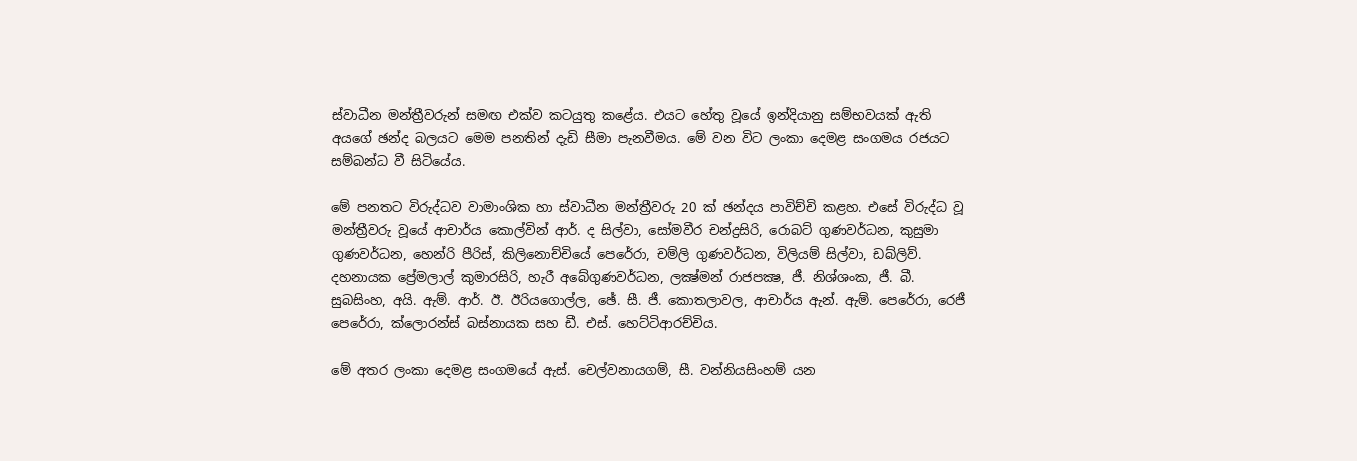ස්‌වාධීන මන්ත්‍රීවරුන් සමඟ එක්‌ව කටයුතු කළේය. එයට හේතු වූයේ ඉන්දියානු සම්භවයක්‌ ඇති අයගේ ඡන්ද බලයට මෙම පනතින් දැඩි සීමා පැනවීමය. මේ වන විට ලංකා දෙමළ සංගමය රජයට සම්බන්ධ වී සිටියේය.

මේ පනතට විරුද්ධව වාමාංශික හා ස්‌වාධීන මන්ත්‍රීවරු 20 ක්‌ ඡන්දය පාවිච්චි කළහ. එසේ විරුද්ධ වූ මන්ත්‍රීවරු වූයේ ආචාර්ය කොල්වින් ආර්. ද සිල්වා, සෝමවීර චන්ද්‍රසිරි, රොබට්‌ ගුණවර්ධන, කුසුමා ගුණවර්ධන, හෙන්රි පීරිස්‌, කිලිනොච්චියේ පෙරේරා, චම්ලි ගුණවර්ධන, විලියම් සිල්වා, ඩබ්ලිව්. දහනායක ප්‍රේමලාල් කුමාරසිරි, හැරී අබේගුණවර්ධන, ලක්‍ෂ්මන් රාජපක්‍ෂ, ජී. නිශ්ශංක, ජී. බී. සුබසිංහ, අයි. ඇම්. ආර්. ඊ. ඊරියගොල්ල, ඡේ. සී. ජී. කොතලාවල, ආචාර්ය ඇන්. ඇම්. පෙරේරා, රෙජී පෙරේරා, ක්‌ලොරන්ස්‌ බස්‌නායක සහ ඩී. එස්‌. හෙට්‌ටිආරච්චිය.

මේ අතර ලංකා දෙමළ සංගමයේ ඇස්‌. චෙල්වනායගම්, සී. වන්නියසිංහම් යන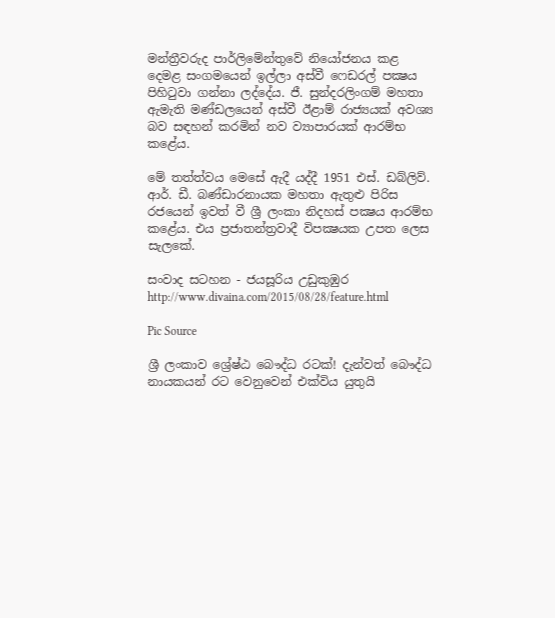මන්ත්‍රීවරුද පාර්ලිමේන්තුවේ නියෝජනය කළ දෙමළ සංගමයෙන් ඉල්ලා අස්‌වී ෆෙඩරල් පක්‍ෂය පිහිටුවා ගන්නා ලද්දේය. ජී. සුන්දරලිංගම් මහතා ඇමැති මණ්‌ඩලයෙන් අස්‌වී ඊළාම් රාජ්‍යයක්‌ අවශ්‍ය බව සඳහන් කරමින් නව ව්‍යාපාරයක්‌ ආරම්භ කළේය.

මේ තත්ත්වය මෙසේ ඇදී යද්දී 1951 එස්‌. ඩබ්ලිව්. ආර්. ඩී. බණ්‌ඩාරනායක මහතා ඇතුළු පිරිස රජයෙන් ඉවත් වී ශ්‍රී ලංකා නිදහස්‌ පක්‍ෂය ආරම්භ කළේය. එය ප්‍රජාතන්ත්‍රවාදී විපක්‍ෂයක උපත ලෙස සැලකේ.

සංවාද සටහන - ජයසූරිය උඩුකුඹුර
http://www.divaina.com/2015/08/28/feature.html

Pic Source

ශ්‍රී ලංකාව ශ්‍රේෂ්ඨ බෞද්ධ රටක්‌! දැන්වත් බෞද්ධ නායකයන් රට වෙනුවෙන් එක්‌විය යුතුයි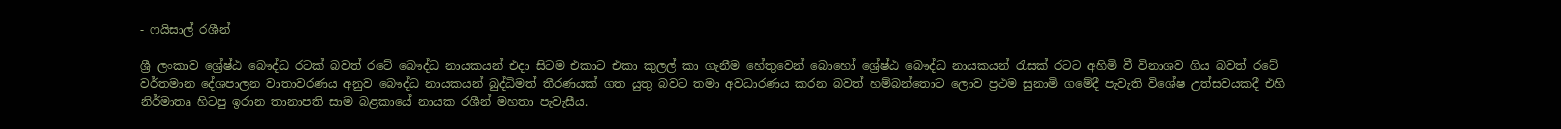- ෆයිසාල් රශීන්

ශ්‍රී ලංකාව ශ්‍රේෂ්ඨ බෞද්ධ රටක්‌ බවත් රටේ බෞද්ධ නායකයන් එදා සිටම එකාට එකා කුලල් කා ගැනීම හේතුවෙන් බොහෝ ශ්‍රේෂ්ඨ බෞද්ධ නායකයන් රැසක්‌ රටට අහිමි වී විනාශව ගිය බවත් රටේ වර්තමාන දේශපාලන වාතාවරණය අනුව බෞද්ධ නායකයන් බුද්ධිමත් තීරණයක්‌ ගත යුතු බවට තමා අවධාරණය කරන බවත් හම්බන්තොට ලොව ප්‍රථම සුනාමි ගමේදී පැවැති විශේෂ උත්සවයකදී එහි නිර්මාතෘ හිටපු ඉරාන තානාපති සාම බළකායේ නායක රශීන් මහතා පැවැසීය.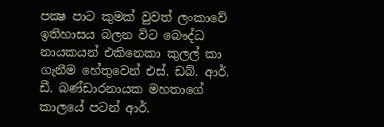පක්‍ෂ පාට කුමක්‌ වුවත් ලංකාවේ ඉතිහාසය බලන විට බෞද්ධ නායකයන් එකිනෙකා කුලල් කා ගැනීම හේතුවෙන් එස්‌. ඩබ්. ආර්. ඩී. බණ්‌ඩාරනායක මහතාගේ කාලයේ පටන් ආර්.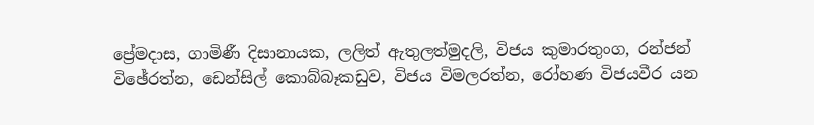ප්‍රේමදාස, ගාමිණී දිසානායක, ලලිත් ඇතුලත්මුදලි, විජය කුමාරතුංග, රන්ජන් විඡේරත්න, ඩෙන්සිල් කොබ්බෑකඩුව, විජය විමලරත්න, රෝහණ විජයවීර යන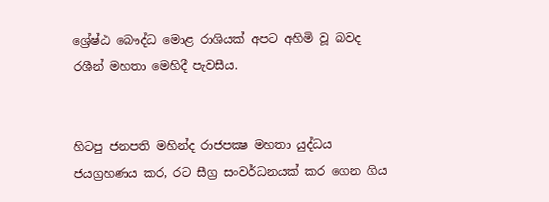ශ්‍රේෂ්ඨ බෞද්ධ මොළ රාශියක්‌ අපට අහිමි වූ බවද රශීන් මහතා මෙහිදී පැවසීය.


හිටපු ජනපති මහින්ද රාජපක්‍ෂ මහතා යුද්ධය ජයග්‍රහණය කර, රට සීග්‍ර සංවර්ධනයක්‌ කර ගෙන ගිය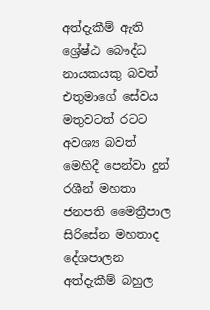අත්දැකීම් ඇති ශ්‍රේෂ්ඨ බෞද්ධ නායකයකු බවත් එතුමාගේ සේවය මතුවටත් රටට අවශ්‍ය බවත් මෙහිදී පෙන්වා දුන් රශීන් මහතා ජනපති මෛත්‍රීපාල සිරිසේන මහතාද දේශපාලන අත්දැකීම් බහුල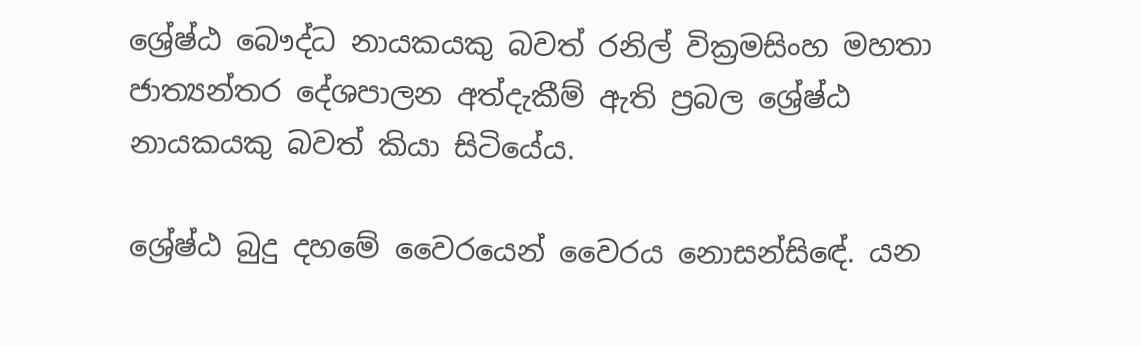ශ්‍රේෂ්ඨ බෞද්ධ නායකයකු බවත් රනිල් වික්‍රමසිංහ මහතා ජාත්‍යන්තර දේශපාලන අත්දැකීම් ඇති ප්‍රබල ශ්‍රේෂ්ඨ නායකයකු බවත් කියා සිටියේය.

ශ්‍රේෂ්ඨ බුදු දහමේ වෛරයෙන් වෛරය නොසන්සිඳේ. යන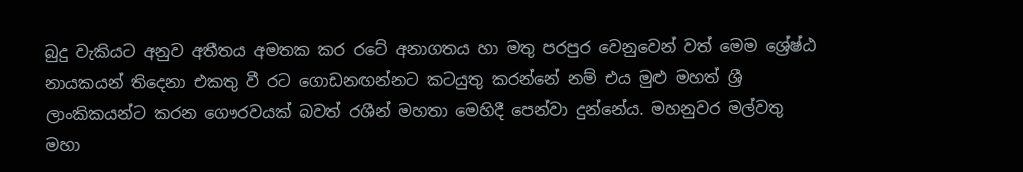බුදු වැකියට අනුව අතීතය අමතක කර රටේ අනාගතය හා මතු පරපුර වෙනුවෙන් වත් මෙම ශ්‍රේෂ්ඨ නායකයන් තිදෙනා එකතු වී රට ගොඩනඟන්නට කටයුතු කරන්නේ නම් එය මුළු මහත් ශ්‍රී ලාංකිකයන්ට කරන ගෞරවයක්‌ බවත් රශීන් මහතා මෙහිදී පෙන්වා දුන්නේය. මහනුවර මල්වතු මහා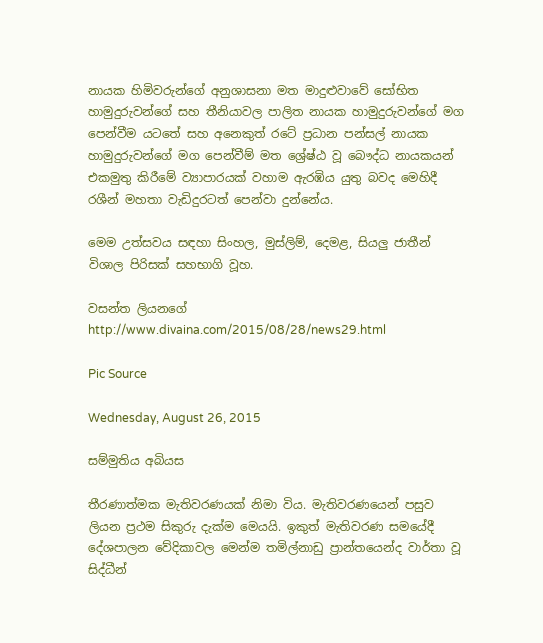නායක හිමිවරුන්ගේ අනුශාසනා මත මාදුළුවාවේ සෝභිත හාමුදුරුවන්ගේ සහ තීනියාවල පාලිත නායක හාමුදුරුවන්ගේ මග පෙන්වීම යටතේ සහ අනෙකුත් රටේ ප්‍රධාන පන්සල් නායක හාමුදුරුවන්ගේ මග පෙන්වීම් මත ශ්‍රේෂ්ඨ වූ බෞද්ධ නායකයන් එකමුතු කිරීමේ ව්‍යාපාරයක්‌ වහාම ඇරඹිය යුතු බවද මෙහිදී රශීන් මහතා වැඩිදුරටත් පෙන්වා දුන්නේය.

මෙම උත්සවය සඳහා සිංහල, මුස්‌ලිම්, දෙමළ, සියලු ජාතීන් විශාල පිරිසක්‌ සහභාගි වූහ.

වසන්ත ලියනගේ
http://www.divaina.com/2015/08/28/news29.html

Pic Source

Wednesday, August 26, 2015

සම්මුතිය අබියස

තීරණාත්මක මැතිවරණයක්‌ නිමා විය. මැතිවරණයෙන් පසුව ලියන ප්‍රථම සිකුරු දැක්‌ම මෙයයි. ඉකුත් මැතිවරණ සමයේදී දේශපාලන වේදිකාවල මෙන්ම තමිල්නාඩු ප්‍රාන්තයෙන්ද වාර්තා වූ සිද්ධීන්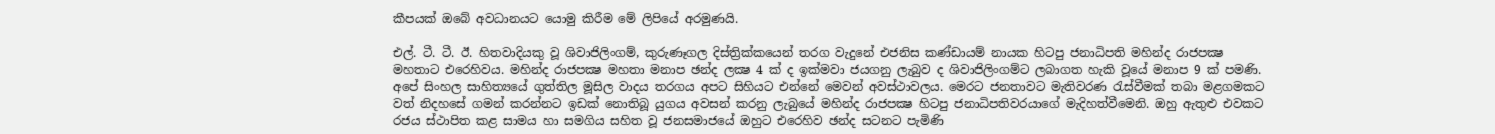කීපයක්‌ ඔබේ අවධානයට යොමු කිරීම මේ ලිපියේ අරමුණයි.

එල්. ටී. ටී. ඊ. හිතවාදියකු වූ ශිවාජිලිංගම්, කුරුණෑගල දිස්‌ත්‍රික්‌කයෙන් තරග වැදුනේ එජනිස කණ්‌ඩායම් නායක හිටපු ජනාධිපති මහින්ද රාජපක්‍ෂ මහතාට එරෙහිවය. මහින්ද රාජපක්‍ෂ මහතා මනාප ඡන්ද ලක්‍ෂ 4 ක්‌ ද ඉක්‌මවා ජයගනු ලැබුව ද ශිවාජිලිංගම්ට ලබාගත හැකි වූයේ මනාප 9 ක්‌ පමණි. අපේ සිංහල සාහිත්‍යයේ ගුත්තිල මූසිල වාදය තරගය අපට සිහියට එන්නේ මෙවන් අවස්‌ථාවලය. මෙරට ජනතාවට මැතිවරණ රැස්‌වීමක්‌ තබා මළගමකට වත් නිදහසේ ගමන් කරන්නට ඉඩක්‌ නොතිබූ යුගය අවසන් කරනු ලැබුයේ මහින්ද රාජපක්‍ෂ හිටපු ජනාධිපතිවරයාගේ මැදිහත්වීමෙනි. ඔහු ඇතුළු එවකට රජය ස්‌ථාපිත කළ සාමය හා සමගිය සහිත වූ ජනසමාජයේ ඔහුට එරෙහිව ඡන්ද සටනට පැමිණි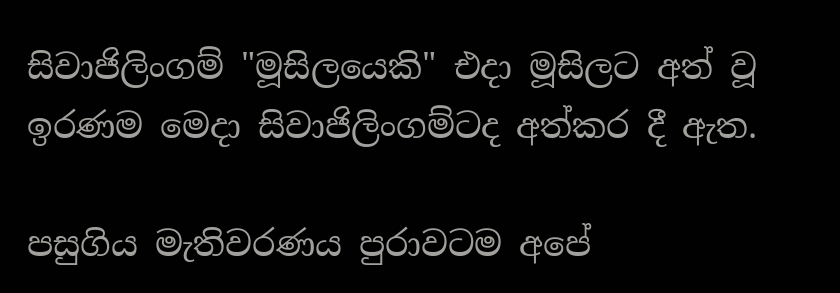සිවාජිලිංගම් "මූසිලයෙකි" එදා මූසිලට අත් වූ ඉරණම මෙදා සිවාජිලිංගම්ටද අත්කර දී ඇත.

පසුගිය මැතිවරණය පුරාවටම අපේ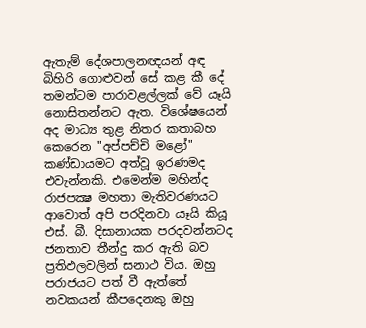ඇතැම් දේශපාලනඥයන් අඳ බිහිරි ගොළුවන් සේ කළ කී දේ තමන්ටම පාරාවළල්ලක්‌ වේ යෑයි නොසිතන්නට ඇත. විශේෂයෙන් අද මාධ්‍ය තුළ නිතර කතාබහ කෙරෙන "අප්පච්චි මළෝ" කණ්‌ඩායමට අත්වූ ඉරණමද එවැන්නකි. එමෙන්ම මහින්ද රාජපක්‍ෂ මහතා මැතිවරණයට ආවොත් අපි පරදිනවා යෑයි කියූ එස්‌. බී. දිසානායක පරදවන්නටද ජනතාව තීන්දු කර ඇති බව ප්‍රතිඵලවලින් සනාථ විය. ඔහු පරාජයට පත් වී ඇත්තේ නවකයන් කීපදෙනකු ඔහු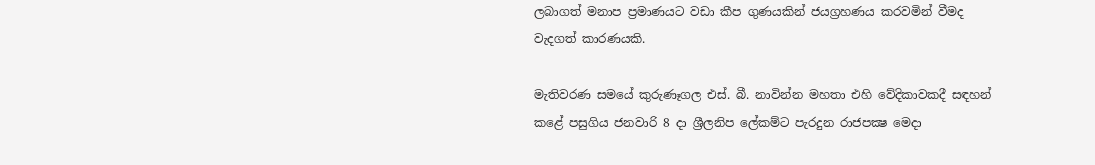ලබාගත් මනාප ප්‍රමාණයට වඩා කීප ගුණයකින් ජයග්‍රහණය කරවමින් වීමද වැදගත් කාරණයකි.

මැතිවරණ සමයේ කුරුණෑගල එස්‌. බී. නාවින්න මහතා එහි වේදිකාවකදී සඳහන් කළේ පසුගිය ජනවාරි 8 දා ශ්‍රීලනිප ලේකම්ට පැරදුන රාජපක්‍ෂ මෙදා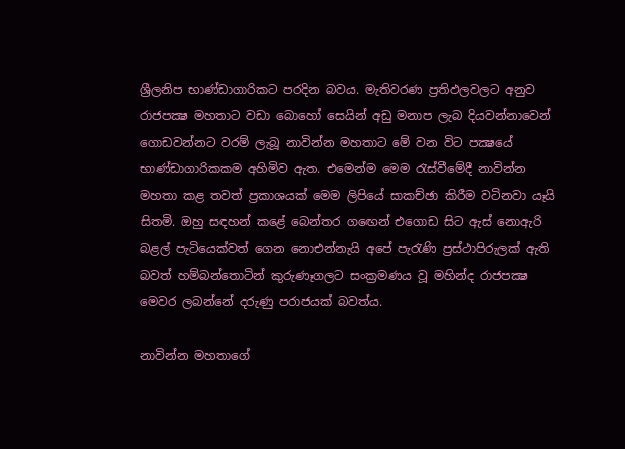ශ්‍රීලනිප භාණ්‌ඩාගාරිකට පරදින බවය. මැතිවරණ ප්‍රතිඵලවලට අනුව රාජපක්‍ෂ මහතාට වඩා බොහෝ සෙයින් අඩු මනාප ලැබ දියවන්නාවෙන් ගොඩවන්නට වරම් ලැබූ නාවින්න මහතාට මේ වන විට පක්‍ෂයේ භාණ්‌ඩාගාරිකකම අහිමිව ඇත. එමෙන්ම මෙම රැස්‌වීමේදී නාවින්න මහතා කළ තවත් ප්‍රකාශයක්‌ මෙම ලිපියේ සාකච්ඡා කිරීම වටිනවා යෑයි සිතමි. ඔහු සඳහන් කළේ බෙන්තර ගඟෙන් එගොඩ සිට ඇස්‌ නොඇරි බළල් පැටියෙක්‌වත් ගෙන නොඑන්නැයි අපේ පැරැණි ප්‍රස්‌ථාපිරුලක්‌ ඇති බවත් හම්බන්තොටින් කුරුණෑගලට සංක්‍රමණය වූ මහින්ද රාජපක්‍ෂ මෙවර ලබන්නේ දරුණු පරාජයක්‌ බවත්ය.

නාවින්න මහතාගේ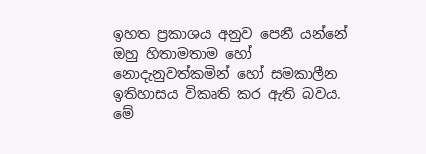ඉහත ප්‍රකාශය අනුව පෙනී යන්නේ ඔහු හිතාමතාම හෝ නොදැනුවත්කමින් හෝ සමකාලීන ඉතිහාසය විකෘති කර ඇති බවය. මේ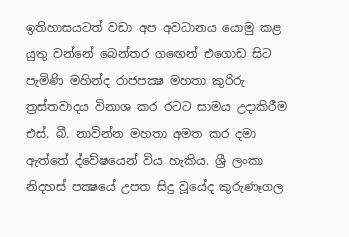ඉතිහාසයටත් වඩා අප අවධානය යොමු කළ යුතු වන්නේ බෙන්තර ගඟෙන් එගොඩ සිට පැමිණි මහින්ද රාජපක්‍ෂ මහතා කුරිරු ත්‍රස්‌තවාදය විනාශ කර රටට සාමය උදාකිරීම එස්‌. බී. නාවින්න මහතා අමත කර දමා ඇත්තේ ද්වේෂයෙන් විය හැකිය. ශ්‍රී ලංකා නිදහස්‌ පක්‍ෂයේ උපත සිදු වූයේද කුරුණෑගල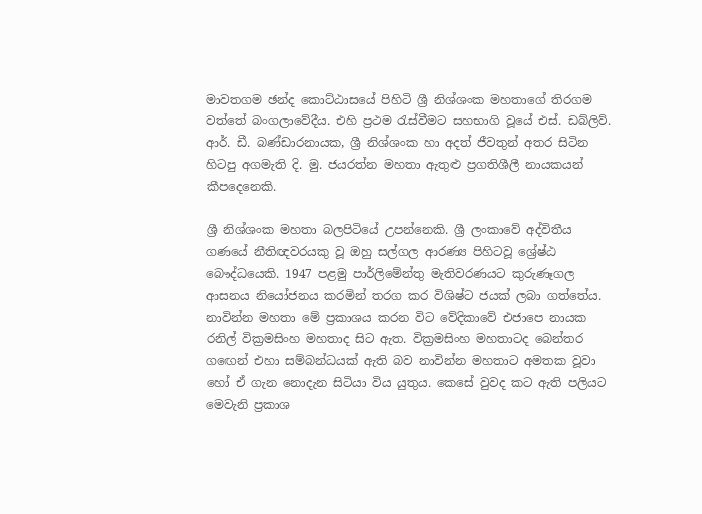මාවතගම ඡන්ද කොට්‌ඨාසයේ පිහිටි ශ්‍රී නිශ්ශංක මහතාගේ තිරගම වත්තේ බංගලාවේදීය. එහි ප්‍රථම රැස්‌වීමට සහභාගි වූයේ එස්‌. ඩබ්ලිව්. ආර්. ඩී. බණ්‌ඩාරනායක, ශ්‍රී නිශ්ශංක හා අදත් ජීවතුන් අතර සිටින හිටපු අගමැති දි. මු. ජයරත්න මහතා ඇතුළු ප්‍රගතිශීලී නායකයන් කීපදෙනෙකි.

ශ්‍රී නිශ්ශංක මහතා බලපිටියේ උපන්නෙකි. ශ්‍රී ලංකාවේ අද්විතීය ගණයේ නීතිඥවරයකු වූ ඔහු සල්ගල ආරණ්‍ය පිහිටවූ ශ්‍රේෂ්ඨ බෞද්ධයෙකි. 1947 පළමු පාර්ලිමේන්තු මැතිවරණයට කුරුණෑගල ආසනය නියෝජනය කරමින් තරග කර විශිෂ්ට ජයක්‌ ලබා ගත්තේය. නාවින්න මහතා මේ ප්‍රකාශය කරන විට වේදිකාවේ එජාපෙ නායක රනිල් වික්‍රමසිංහ මහතාද සිට ඇත. වික්‍රමසිංහ මහතාටද බෙන්තර ගඟෙන් එහා සම්බන්ධයක්‌ ඇති බව නාවින්න මහතාට අමතක වූවා හෝ ඒ ගැන නොදැන සිටියා විය යුතුය. කෙසේ වුවද කට ඇති පලියට මෙවැනි ප්‍රකාශ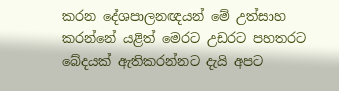කරන දේශපාලනඥයන් මේ උත්සාහ කරන්නේ යළිත් මෙරට උඩරට පහතරට බේදයක්‌ ඇතිකරන්නට දැයි අපට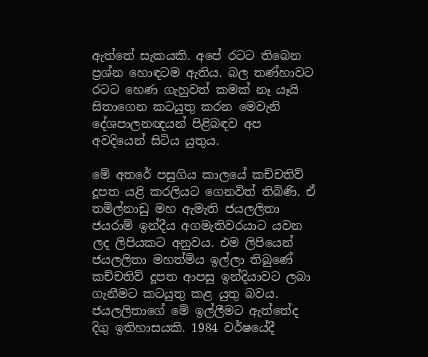ඇත්තේ සැකයකි. අපේ රටට තිබෙන ප්‍රශ්න හොඳටම ඇතිය. බල තණ්‌හාවට රටට හෙණ ගැහුවත් කමක්‌ නෑ යෑයි සිතාගෙන කටයුතු කරන මෙවැනි දේශපාලනඥයන් පිළිබඳව අප අවදියෙන් සිටිය යුතුය.

මේ අතරේ පසුගිය කාලයේ කච්චතිව් දූපත යළි කරලියට ගෙනවිත් තිබිණි. ඒ තමිල්නාඩු මහ ඇමැති ජයලලිතා ජයරාම් ඉන්දීය අගමැතිවරයාට යවන ලද ලිපියකට අනුවය. එම ලිපියෙන් ජයලලිතා මහත්මිය ඉල්ලා තිබුණේ කච්චතිව් දූපත ආපසු ඉන්දියාවට ලබා ගැනීමට කටයුතු කළ යුතු බවය. ජයලලිතාගේ මේ ඉල්ලීමට ඇත්තේද දිගු ඉතිහාසයකි. 1984 වර්ෂයේදී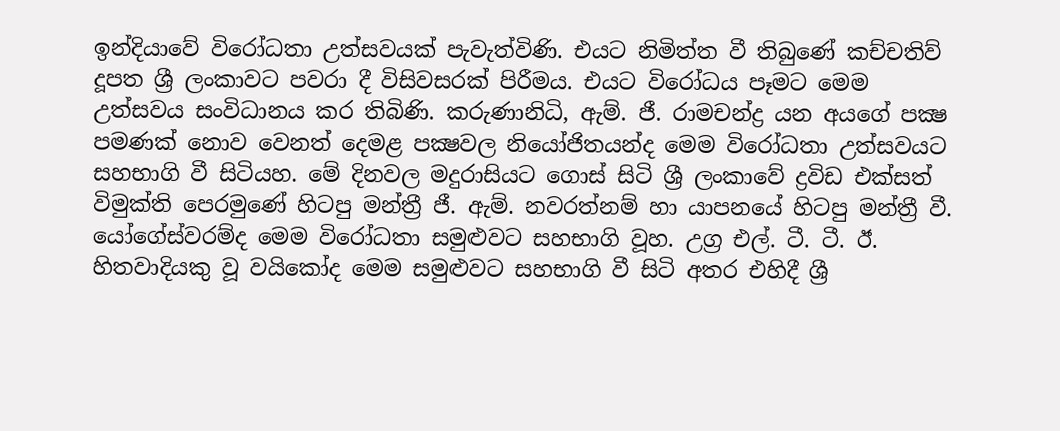ඉන්දියාවේ විරෝධතා උත්සවයක්‌ පැවැත්විණි. එයට නිමිත්ත වී තිබුණේ කච්චතිව් දූපත ශ්‍රී ලංකාවට පවරා දී විසිවසරක්‌ පිරීමය. එයට විරෝධය පෑමට මෙම උත්සවය සංවිධානය කර තිබිණි. කරුණානිධි, ඇම්. ජී. රාමචන්ද්‍ර යන අයගේ පක්‍ෂ පමණක්‌ නොව වෙනත් දෙමළ පක්‍ෂවල නියෝජිතයන්ද මෙම විරෝධතා උත්සවයට සහභාගි වී සිටියහ. මේ දිනවල මදුරාසියට ගොස්‌ සිටි ශ්‍රී ලංකාවේ ද්‍රවිඩ එක්‌සත් විමුක්‌ති පෙරමුණේ හිටපු මන්ත්‍රී ජී. ඇම්. නවරත්නම් හා යාපනයේ හිටපු මන්ත්‍රී වී. යෝගේස්‌වරම්ද මෙම විරෝධතා සමුළුවට සහභාගි වූහ. උග්‍ර එල්. ටී. ටී. ඊ. හිතවාදියකු වූ වයිකෝද මෙම සමුළුවට සහභාගි වී සිටි අතර එහිදී ශ්‍රී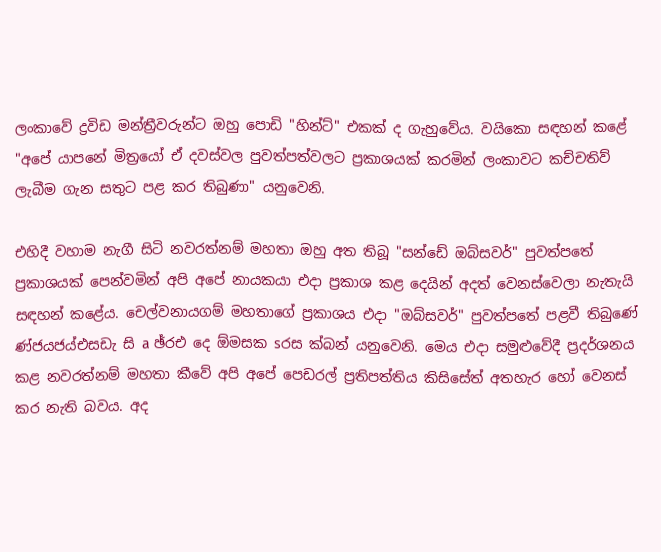ලංකාවේ ද්‍රවිඩ මන්ත්‍රීවරුන්ට ඔහු පොඩි "හින්ට්‌" එකක්‌ ද ගැහුවේය. වයිකො සඳහන් කළේ "අපේ යාපනේ මිත්‍රයෝ ඒ දවස්‌වල පුවත්පත්වලට ප්‍රකාශයක්‌ කරමින් ලංකාවට කච්චතිව් ලැබීම ගැන සතුට පළ කර තිබුණා" යනුවෙනි.

එහිදී වහාම නැගී සිටි නවරත්නම් මහතා ඔහු අත තිබූ "සන්ඩේ ඔබ්සවර්" පුවත්පතේ ප්‍රකාශයක්‌ පෙන්වමින් අපි අපේ නායකයා එදා ප්‍රකාශ කළ දෙයින් අදත් වෙනස්‌වෙලා නැතැයි සඳහන් කළේය. චෙල්වනායගම් මහතාගේ ප්‍රකාශය එදා "ඔබ්සවර්" පුවත්පතේ පළවී තිබුණේ ණ්‌ජයජය්එසඩැ සි a ඡ්රඑ දෙ ඕමසක sරස ක්‌බන් යනුවෙනි. මෙය එදා සමුළුවේදී ප්‍රදර්ශනය කළ නවරත්නම් මහතා කීවේ අපි අපේ පෙඩරල් ප්‍රතිපත්තිය කිසිසේත් අතහැර හෝ වෙනස්‌ කර නැති බවය. අද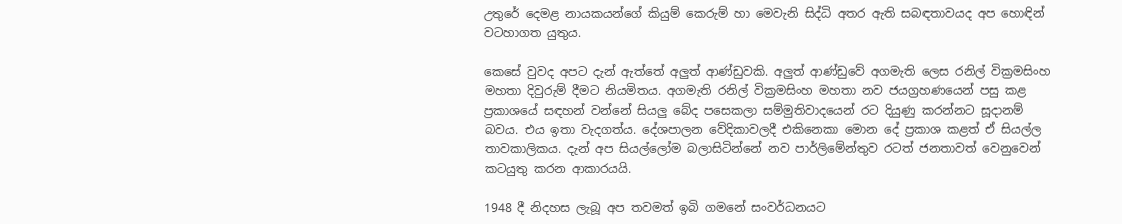උතුරේ දෙමළ නායකයන්ගේ කියුම් කෙරුම් හා මෙවැනි සිද්ධි අතර ඇති සබඳතාවයද අප හොඳින් වටහාගත යුතුය.

කෙසේ වුවද අපට දැන් ඇත්තේ අලුත් ආණ්‌ඩුවකි. අලුත් ආණ්‌ඩුවේ අගමැති ලෙස රනිල් වික්‍රමසිංහ මහතා දිවුරුම් දීමට නියමිතය. අගමැති රනිල් වික්‍රමසිංහ මහතා නව ජයග්‍රහණයෙන් පසු කළ ප්‍රකාශයේ සඳහන් වන්නේ සියලු බේද පසෙකලා සම්මුතිවාදයෙන් රට දියුණු කරන්නට සූදානම් බවය. එය ඉතා වැදගත්ය. දේශපාලන වේදිකාවලදී එකිනෙකා මොන දේ ප්‍රකාශ කළත් ඒ සියල්ල තාවකාලිකය. දැන් අප සියල්ලෝම බලාසිටින්නේ නව පාර්ලිමේන්තුව රටත් ජනතාවත් වෙනුවෙන් කටයුතු කරන ආකාරයයි.

1948 දී නිදහස ලැබූ අප තවමත් ඉබි ගමනේ සංවර්ධනයට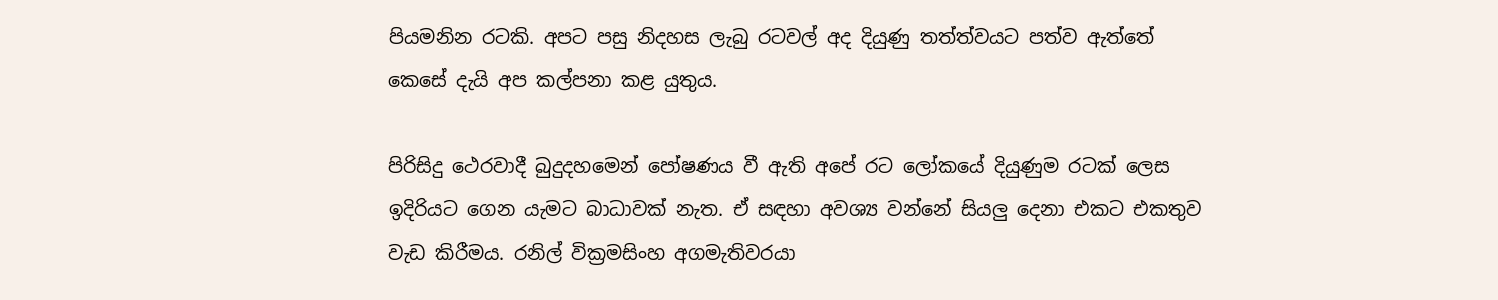පියමනින රටකි. අපට පසු නිදහස ලැබු රටවල් අද දියුණු තත්ත්වයට පත්ව ඇත්තේ කෙසේ දැයි අප කල්පනා කළ යුතුය.

පිරිසිදු ථෙරවාදී බුදුදහමෙන් පෝෂණය වී ඇති අපේ රට ලෝකයේ දියුණුම රටක්‌ ලෙස ඉදිරියට ගෙන යැමට බාධාවක්‌ නැත. ඒ සඳහා අවශ්‍ය වන්නේ සියලු දෙනා එකට එකතුව වැඩ කිරීමය. රනිල් වික්‍රමසිංහ අගමැතිවරයා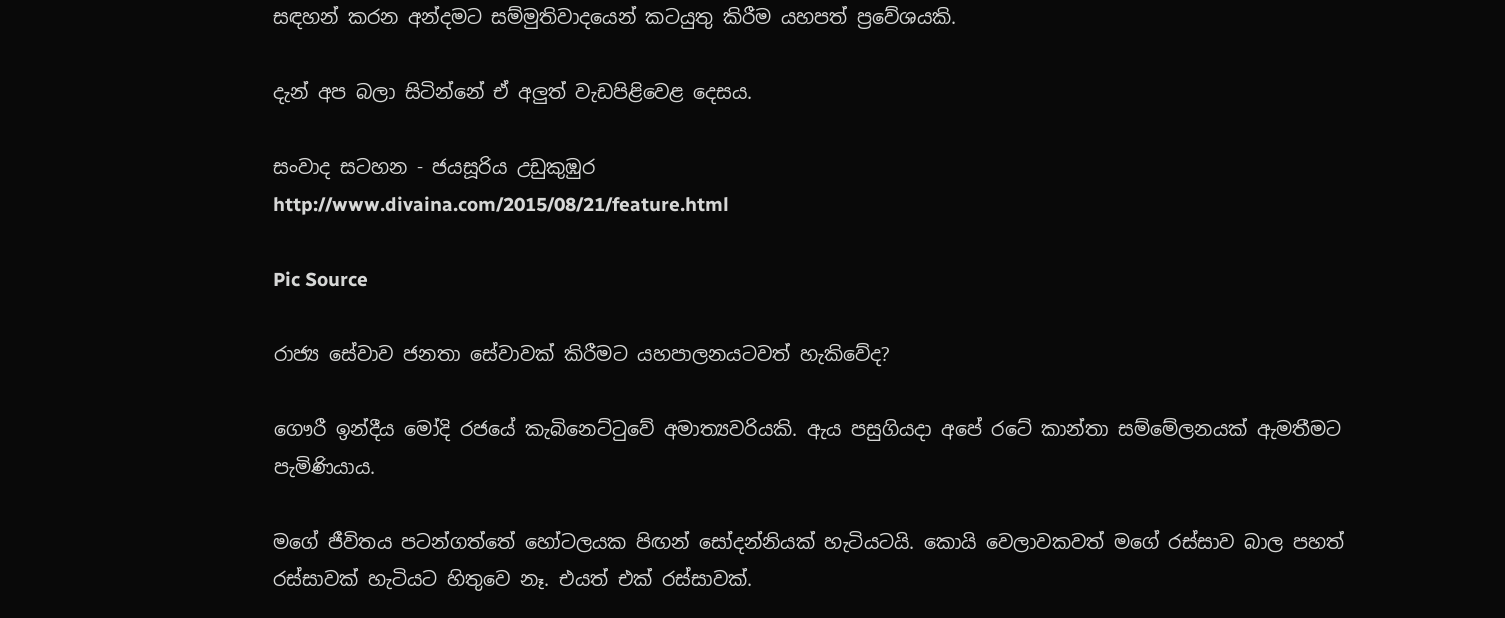සඳහන් කරන අන්දමට සම්මුතිවාදයෙන් කටයුතු කිරීම යහපත් ප්‍රවේශයකි.

දැන් අප බලා සිටින්නේ ඒ අලුත් වැඩපිළිවෙළ දෙසය.

සංවාද සටහන - ජයසූරිය උඩුකුඹුර
http://www.divaina.com/2015/08/21/feature.html

Pic Source

රාජ්‍ය සේවාව ජනතා සේවාවක්‌ කිරීමට යහපාලනයටවත් හැකිවේද?

ගෞරී ඉන්දීය මෝදි රජයේ කැබිනෙට්‌ටුවේ අමාත්‍යවරියකි. ඇය පසුගියදා අපේ රටේ කාන්තා සම්මේලනයක්‌ ඇමතීමට පැමිණියාය.

මගේ ජීවිතය පටන්ගත්තේ හෝටලයක පිඟන් සෝදන්නියක්‌ හැටියටයි. කොයි වෙලාවකවත් මගේ රස්‌සාව බාල පහත් රස්‌සාවක්‌ හැටියට හිතුවෙ නෑ. එයත් එක්‌ රස්‌සාවක්‌.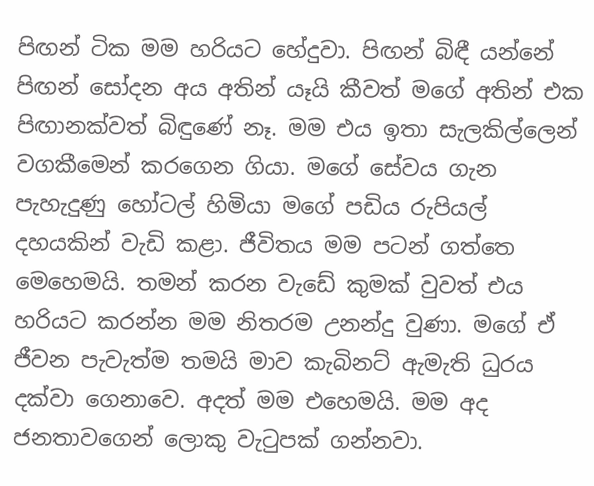පිඟන් ටික මම හරියට හේදුවා. පිඟන් බිඳී යන්නේ පිඟන් සෝදන අය අතින් යෑයි කීවත් මගේ අතින් එක පිඟානක්‌වත් බිඳුණේ නෑ. මම එය ඉතා සැලකිල්ලෙන් වගකීමෙන් කරගෙන ගියා. මගේ සේවය ගැන පැහැදුණු හෝටල් හිමියා මගේ පඩිය රුපියල් දහයකින් වැඩි කළා. ජීවිතය මම පටන් ගත්තෙ මෙහෙමයි. තමන් කරන වැඩේ කුමක්‌ වුවත් එය හරියට කරන්න මම නිතරම උනන්දු වුණා. මගේ ඒ ජීවන පැවැත්ම තමයි මාව කැබිනට්‌ ඇමැති ධුරය දක්‌වා ගෙනාවෙ. අදත් මම එහෙමයි. මම අද ජනතාවගෙන් ලොකු වැටුපක්‌ ගන්නවා.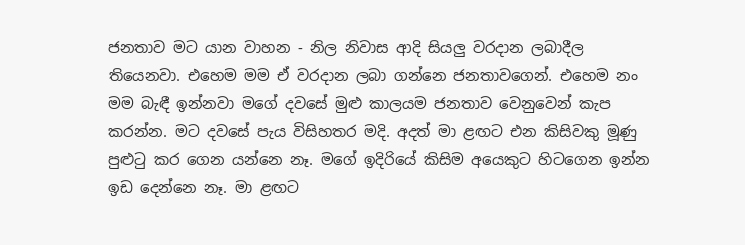ජනතාව මට යාන වාහන - නිල නිවාස ආදි සියලු වරදාන ලබාදීල තියෙනවා. එහෙම මම ඒ වරදාන ලබා ගන්නෙ ජනතාවගෙන්. එහෙම නං මම බැඳී ඉන්නවා මගේ දවසේ මුළු කාලයම ජනතාව වෙනුවෙන් කැප කරන්න. මට දවසේ පැය විසිහතර මදි. අදත් මා ළඟට එන කිසිවකු මූණු පුළුටු කර ගෙන යන්නෙ නෑ. මගේ ඉදිරියේ කිසිම අයෙකුට හිටගෙන ඉන්න ඉඩ දෙන්නෙ නෑ. මා ළඟට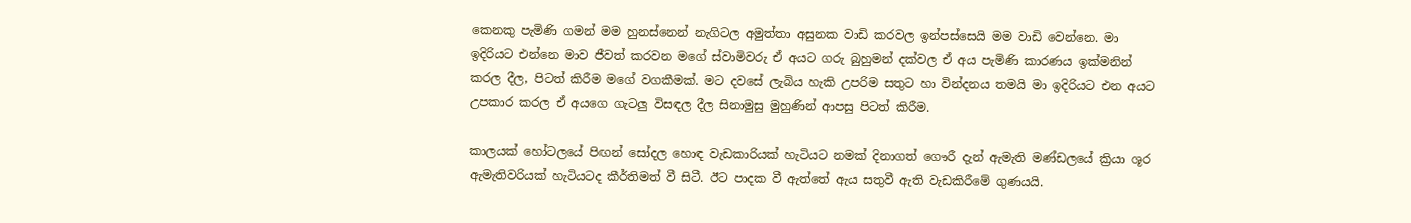කෙනකු පැමිණි ගමන් මම හුනස්‌නෙන් නැගිටල අමුත්තා අසුනක වාඩි කරවල ඉන්පස්‌සෙයි මම වාඩි වෙන්නෙ. මා ඉදිරියට එන්නෙ මාව ජීවත් කරවන මගේ ස්‌වාමිවරු ඒ අයට ගරු බුහුමන් දක්‌වල ඒ අය පැමිණි කාරණය ඉක්‌මනින් කරල දීල, පිටත් කිරීම මගේ වගකීමක්‌. මට දවසේ ලැබිය හැකි උපරිම සතුට හා වින්දනය තමයි මා ඉදිරියට එන අයට උපකාර කරල ඒ අයගෙ ගැටලු විසඳල දීල සිනාමුසු මුහුණින් ආපසු පිටත් කිරීම.

කාලයක්‌ හෝටලයේ පිඟන් සෝදල හොඳ වැඩකාරියක්‌ හැටියට නමක්‌ දිනාගත් ගෞරී දැන් ඇමැති මණ්‌ඩලයේ ක්‍රියා ශූර ඇමැතිවරියක්‌ හැටියටද කීර්තිමත් වී සිටී. ඊට පාදක වී ඇත්තේ ඇය සතුවී ඇති වැඩකිරීමේ ගුණයයි.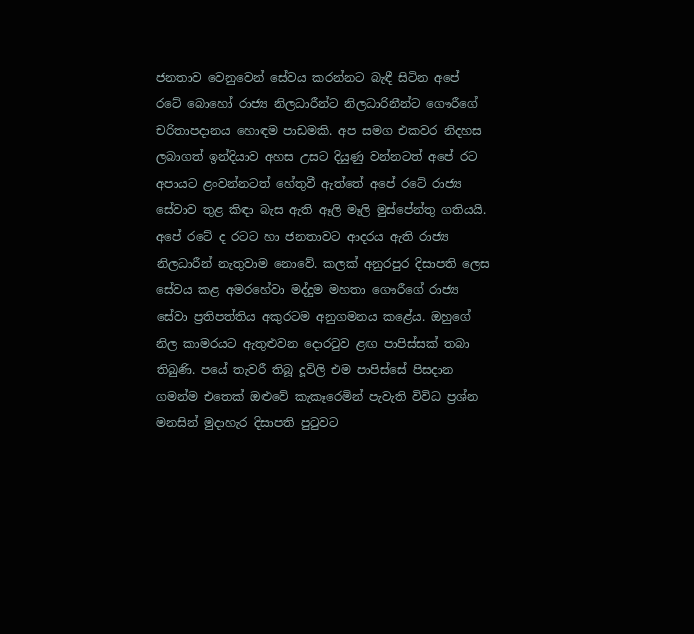ජනතාව වෙනුවෙන් සේවය කරන්නට බැඳී සිටින අපේ රටේ බොහෝ රාජ්‍ය නිලධාරීන්ට නිලධාරිනීන්ට ගෞරීගේ චරිතාපදානය හොඳම පාඩමකි. අප සමග එකවර නිදහස ලබාගත් ඉන්දියාව අහස උසට දියුණු වන්නටත් අපේ රට අපායට ළංවන්නටත් හේතුවී ඇත්තේ අපේ රටේ රාජ්‍ය සේවාව තුළ කිඳා බැස ඇති ඈලි මෑලි මුස්‌පේන්තු ගතියයි. අපේ රටේ ද රටට හා ජනතාවට ආදරය ඇති රාජ්‍ය නිලධාරීන් නැතුවාම නොවේ. කලක්‌ අනුරපුර දිසාපති ලෙස සේවය කළ අමරහේවා මද්දුම මහතා ගෞරීගේ රාජ්‍ය සේවා ප්‍රතිපත්තිය අකුරටම අනුගමනය කළේය. ඔහුගේ නිල කාමරයට ඇතුළුවන දොරටුව ළඟ පාපිස්‌සක්‌ තබා තිබුණි. පයේ තැවරී තිබූ දූවිලි එම පාපිස්‌සේ පිසදාන ගමන්ම එතෙක්‌ ඔළුවේ කැකෑරෙමින් පැවැති විවිධ ප්‍රශ්න මනසින් මුදාහැර දිසාපති පුටුවට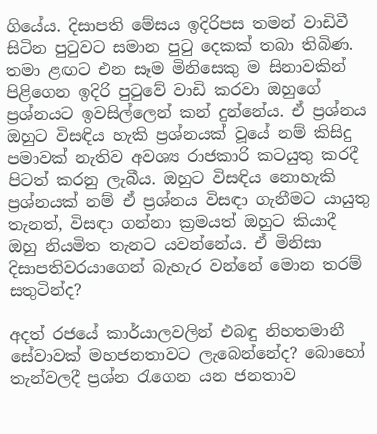ගියේය. දිසාපති මේසය ඉදිරිපස තමන් වාඩිවී සිටින පුටුවට සමාන පුටු දෙකක්‌ තබා තිබිණ. තමා ළඟට එන සෑම මිනිසෙකු ම සිනාවකින් පිළිගෙන ඉදිරි පුටුවේ වාඩි කරවා ඔහුගේ ප්‍රශ්නයට ඉවසිල්ලෙන් කන් දුන්නේය. ඒ ප්‍රශ්නය ඔහුට විසඳිය හැකි ප්‍රශ්නයක්‌ වූයේ නම් කිසිදු පමාවක්‌ නැතිව අවශ්‍ය රාජකාරි කටයුතු කරදී පිටත් කරනු ලැබීය. ඔහුට විසඳිය නොහැකි ප්‍රශ්නයක්‌ නම් ඒ ප්‍රශ්නය විසඳා ගැනීමට යායුතු තැනත්, විසඳා ගන්නා ක්‍රමයත් ඔහුට කියාදී ඔහු නියමිත තැනට යවන්නේය. ඒ මිනිසා දිසාපතිවරයාගෙන් බැහැර වන්නේ මොන තරම් සතුටින්ද?

අදත් රජයේ කාර්යාලවලින් එබඳු නිහතමානී සේවාවක්‌ මහජනතාවට ලැබෙන්නේද? බොහෝ තැන්වලදී ප්‍රශ්න රැගෙන යන ජනතාව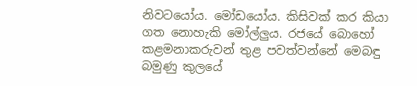නිවටයෝය. මෝඩයෝය. කිසිවක්‌ කර කියා ගත නොහැකි මෝල්ලුය. රජයේ බොහෝ කළමනාකරුවන් තුළ පවත්වන්නේ මෙබඳු බමුණු කුලයේ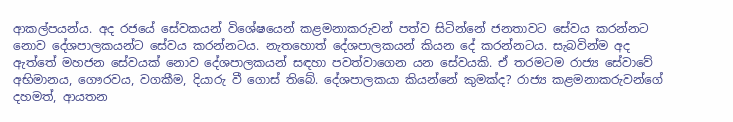ආකල්පයන්ය. අද රජයේ සේවකයන් විශේෂයෙන් කළමනාකරුවන් පත්ව සිටින්නේ ජනතාවට සේවය කරන්නට නොව දේශපාලකයන්ට සේවය කරන්නටය. නැතහොත් දේශපාලකයන් කියන දේ කරන්නටය. සැබවින්ම අද ඇත්තේ මහජන සේවයක්‌ නොව දේශපාලකයන් සඳහා පවත්වාගෙන යන සේවයකි. ඒ තරමටම රාජ්‍ය සේවාවේ අභිමානය, ගෞරවය, වගකීම, දියාරු වී ගොස්‌ තිබේ. දේශපාලකයා කියන්නේ කුමක්‌ද? රාජ්‍ය කළමනාකරුවන්ගේ දහමත්, ආයතන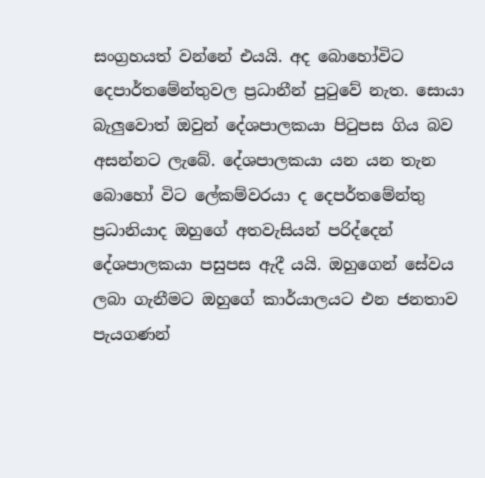සංග්‍රහයත් වන්නේ එයයි. අද බොහෝවිට දෙපාර්තමේන්තුවල ප්‍රධානීන් පුටුවේ නැත. සොයා බැලුවොත් ඔවුන් දේශපාලකයා පිටුපස ගිය බව අසන්නට ලැබේ. දේශපාලකයා යන යන තැන බොහෝ විට ලේකම්වරයා ද දෙපර්තමේන්තු ප්‍රධානියාද ඔහුගේ අතවැසියන් පරිද්දෙන් දේශපාලකයා පසුපස ඇදී යයි. ඔහුගෙන් සේවය ලබා ගැනීමට ඔහුගේ කාර්යාලයට එන ජනතාව පැයගණන්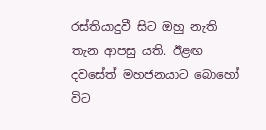රස්‌තියාදුවී සිට ඔහු නැති තැන ආපසු යති. ඊළඟ දවසේත් මහජනයාට බොහෝ විට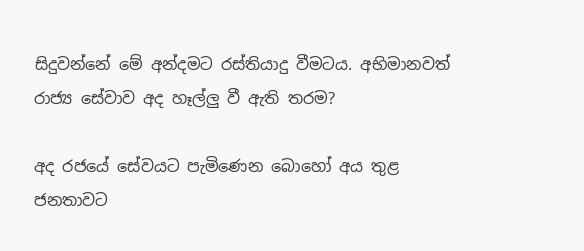සිදුවන්නේ මේ අන්දමට රස්‌තියාදු වීමටය. අභිමානවත් රාජ්‍ය සේවාව අද හෑල්ලු වී ඇති තරම?

අද රජයේ සේවයට පැමිණෙන බොහෝ අය තුළ ජනතාවට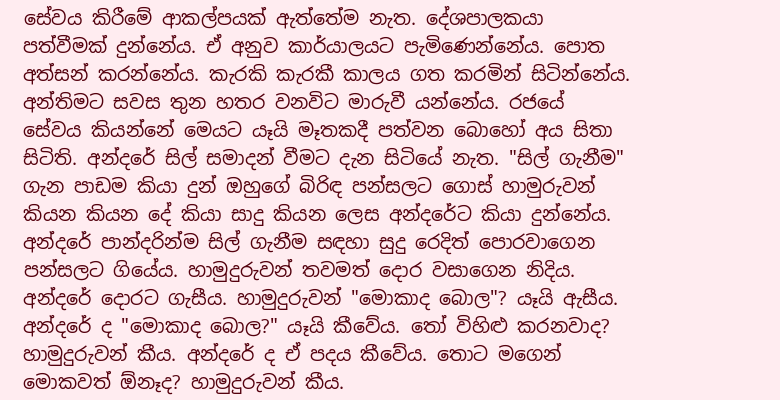සේවය කිරීමේ ආකල්පයක්‌ ඇත්තේම නැත. දේශපාලකයා පත්වීමක්‌ දුන්නේය. ඒ අනුව කාර්යාලයට පැමිණෙන්නේය. පොත අත්සන් කරන්නේය. කැරකි කැරකී කාලය ගත කරමින් සිටින්නේය. අන්තිමට සවස තුන හතර වනවිට මාරුවී යන්නේය. රජයේ සේවය කියන්නේ මෙයට යෑයි මෑතකදී පත්වන බොහෝ අය සිතා සිටිති. අන්දරේ සිල් සමාදන් වීමට දැන සිටියේ නැත. "සිල් ගැනීම" ගැන පාඩම කියා දුන් ඔහුගේ බිරිඳ පන්සලට ගොස්‌ හාමුරුවන් කියන කියන දේ කියා සාදු කියන ලෙස අන්දරේට කියා දුන්නේය. අන්දරේ පාන්දරින්ම සිල් ගැනීම සඳහා සුදු රෙදිත් පොරවාගෙන පන්සලට ගියේය. හාමුදුරුවන් තවමත් දොර වසාගෙන නිදිය. අන්දරේ දොරට ගැසීය. හාමුදුරුවන් "මොකාද බොල"? යෑයි ඇසීය. අන්දරේ ද "මොකාද බොල?" යෑයි කීවේය. තෝ විහිළු කරනවාද? හාමුදුරුවන් කීය. අන්දරේ ද ඒ පදය කීවේය. තොට මගෙන් මොකවත් ඕනෑද? හාමුදුරුවන් කීය.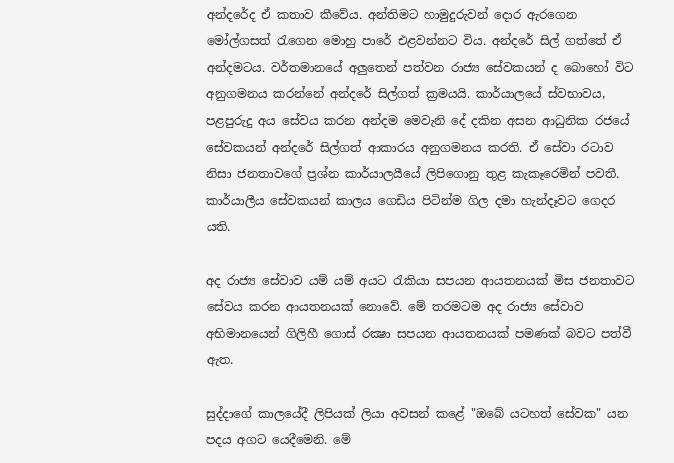අන්දරේද ඒ කතාව කීවේය. අන්තිමට හාමුදුරුවන් දොර ඇරගෙන මෝල්ගසත් රැගෙන මොහු පාරේ එළවන්නට විය. අන්දරේ සිල් ගත්තේ ඒ අන්දමටය. වර්තමානයේ අලුතෙන් පත්වන රාජ්‍ය සේවකයන් ද බොහෝ විට අනුගමනය කරන්නේ අන්දරේ සිල්ගත් ක්‍රමයයි. කාර්යාලයේ ස්‌වභාවය, පළපුරුදු අය සේවය කරන අන්දම මෙවැනි දේ දකින අසන ආධුනික රජයේ සේවකයන් අන්දරේ සිල්ගත් ආකාරය අනුගමනය කරති. ඒ සේවා රටාව නිසා ජනතාවගේ ප්‍රශ්න කාර්යාලයීයේ ලිපිගොනු තුළ කැකෑරෙමින් පවතී. කාර්යාලීය සේවකයන් කාලය ගෙඩිය පිටින්ම ගිල දමා හැන්දෑවට ගෙදර යති.

අද රාජ්‍ය සේවාව යම් යම් අයට රැකියා සපයන ආයතනයක්‌ මිස ජනතාවට සේවය කරන ආයතනයක්‌ නොවේ. මේ තරමටම අද රාජ්‍ය සේවාව අභිමානයෙන් ගිලිහී ගොස්‌ රක්‍ෂා සපයන ආයතනයක්‌ පමණක්‌ බවට පත්වී ඇත.

සුද්දාගේ කාලයේදී ලිපියක්‌ ලියා අවසන් කළේ "ඔබේ යටහත් සේවක" යන පදය අගට යෙදීමෙනි. මේ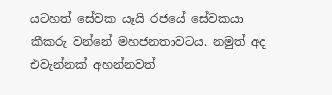යටහත් සේවක යෑයි රජයේ සේවකයා කීකරු වන්නේ මහජනතාවටය. නමුත් අද එවැන්නක්‌ අහන්නවත්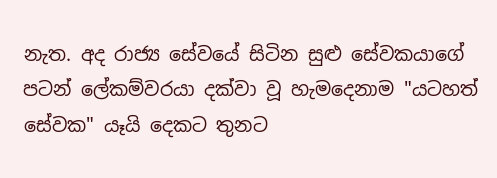නැත. අද රාජ්‍ය සේවයේ සිටින සුළු සේවකයාගේ පටන් ලේකම්වරයා දක්‌වා වූ හැමදෙනාම "යටහත් සේවක" යෑයි දෙකට තුනට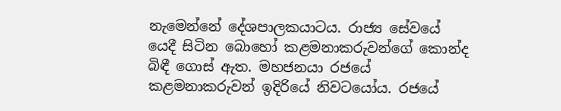නැමෙන්නේ දේශපාලකයාටය. රාජ්‍ය සේවයේ යෙදී සිටින බොහෝ කළමනාකරුවන්ගේ කොන්ද බිඳී ගොස්‌ ඇත. මහජනයා රජයේ කළමනාකරුවන් ඉදිරියේ නිවටයෝය. රජයේ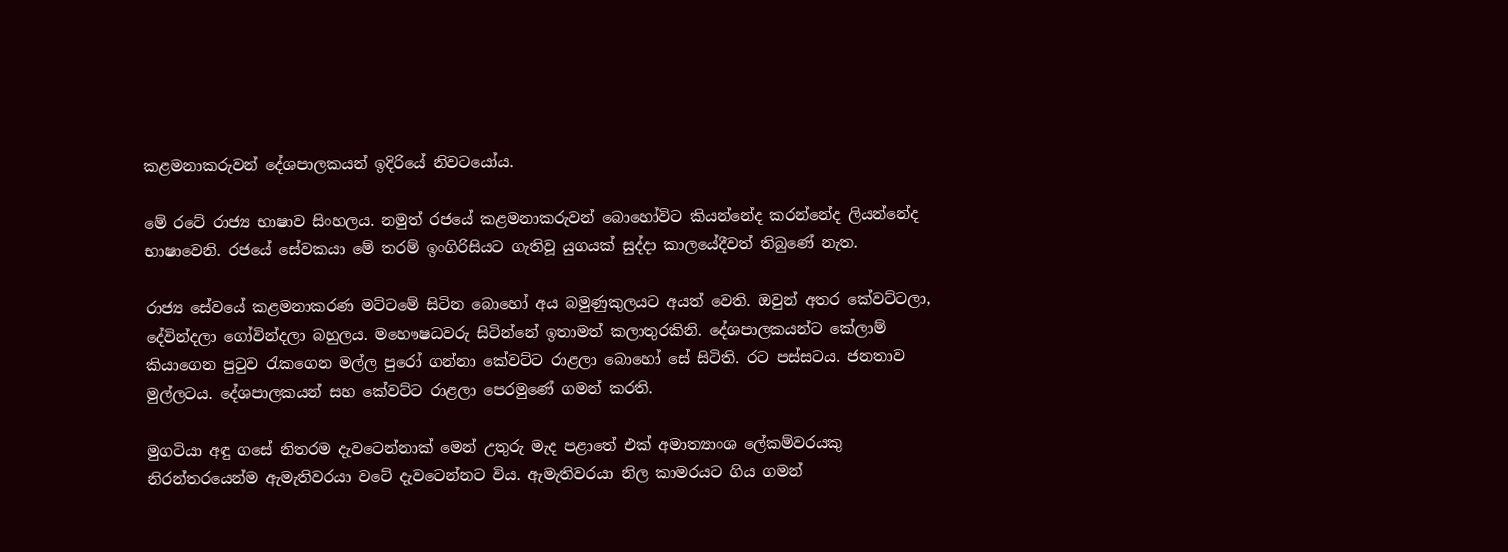කළමනාකරුවන් දේශපාලකයන් ඉදිරියේ නිවටයෝය.

මේ රටේ රාජ්‍ය භාෂාව සිංහලය. නමුත් රජයේ කළමනාකරුවන් බොහෝවිට කියන්නේද කරන්නේද ලියන්නේද භාෂාවෙනි. රජයේ සේවකයා මේ තරම් ඉංගිරිසියට ගැතිවූ යුගයක්‌ සුද්දා කාලයේදීවත් තිබුණේ නැත.

රාජ්‍ය සේවයේ කළමනාකරණ මට්‌ටමේ සිටින බොහෝ අය බමුණුකුලයට අයත් වෙති. ඔවුන් අතර කේවට්‌ටලා, දේවින්දලා ගෝවින්දලා බහුලය. මහෞෂධවරු සිටින්නේ ඉතාමත් කලාතුරකිනි. දේශපාලකයන්ට කේලාම් කියාගෙන පුටුව රැකගෙන මල්ල පුරෝ ගන්නා කේවට්‌ට රාළලා බොහෝ සේ සිටිති. රට පස්‌සටය. ජනතාව මුල්ලටය. දේශපාලකයන් සහ කේවට්‌ට රාළලා පෙරමුණේ ගමන් කරති.

මුගටියා අඳු ගසේ නිතරම දැවටෙන්නාක්‌ මෙන් උතුරු මැද පළාතේ එක්‌ අමාත්‍යාංශ ලේකම්වරයකු නිරන්තරයෙන්ම ඇමැතිවරයා වටේ දැවටෙන්නට විය. ඇමැතිවරයා නිල කාමරයට ගිය ගමන්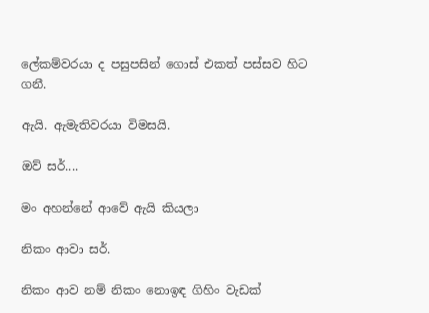ලේකම්වරයා ද පසුපසින් ගොස්‌ එකත් පස්‌සව හිට ගනී.

ඇයි. ඇමැතිවරයා විමසයි.

ඔව් සර්....

මං අහන්නේ ආවේ ඇයි කියලා

නිකං ආවා සර්.

නිකං ආව නම් නිකං නොඉඳ ගිහිං වැඩක්‌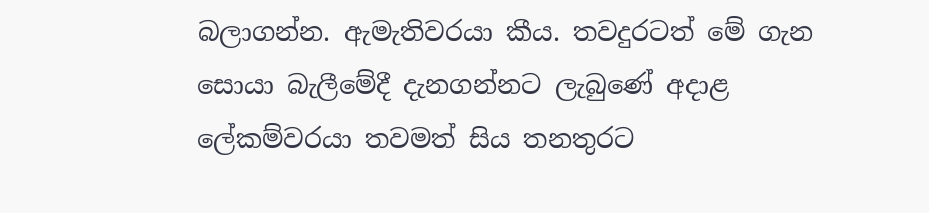බලාගන්න. ඇමැතිවරයා කීය. තවදුරටත් මේ ගැන සොයා බැලීමේදී දැනගන්නට ලැබුණේ අදාළ ලේකම්වරයා තවමත් සිය තනතුරට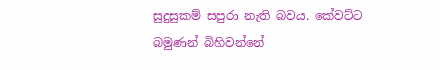සුදුසුකම් සපුරා නැති බවය. කේවට්‌ට බමුණන් බිහිවන්නේ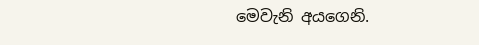මෙවැනි අයගෙනි.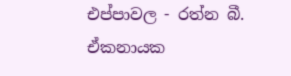එප්පාවල - රත්න බී. ඒකනායක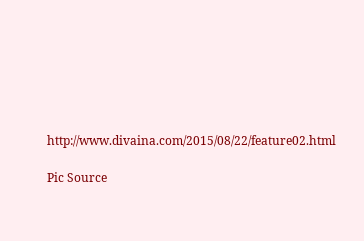http://www.divaina.com/2015/08/22/feature02.html

Pic Source